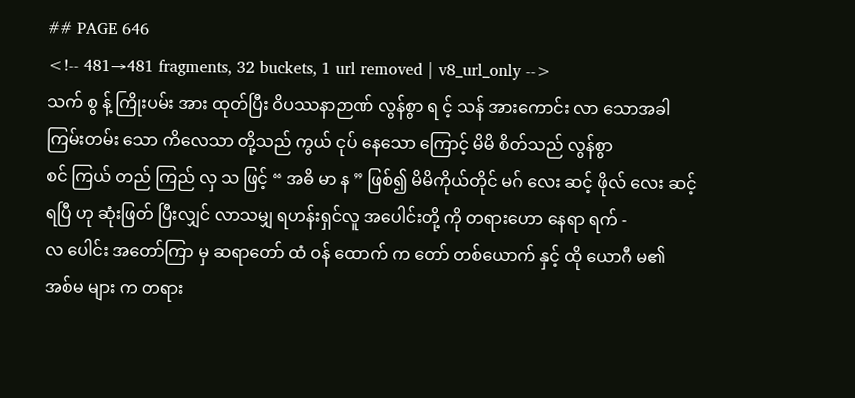## PAGE 646
<!-- 481→481 fragments, 32 buckets, 1 url removed | v8_url_only -->
သက် စွ န့် ကြိုးပမ်း အား ထုတ်ပြီး ဝိပဿနာဉာဏ် လွန်စွာ ရ င့် သန် အားကောင်း လာ သောအခါ
ကြမ်းတမ်း သော ကိလေသာ တို့သည် ကွယ် ငုပ် နေသော ကြောင့် မိမိ စိတ်သည် လွန်စွာ
စင် ကြယ် တည် ကြည် လှ သ ဖြင့် “ အဓိ မာ န ” ဖြစ်၍ မိမိကိုယ်တိုင် မဂ် လေး ဆင့် ဖိုလ် လေး ဆင့်
ရပြီ ဟု ဆုံးဖြတ် ပြီးလျှင် လာသမျှ ရဟန်းရှင်လူ အပေါင်းတို့ ကို တရားဟော နေရာ ရက် -
လ ပေါင်း အတော်ကြာ မှ ဆရာတော် ထံ ဝန် ထောက် က တော် တစ်ယောက် နှင့် ထို ယောဂီ မ၏
အစ်မ များ က တရား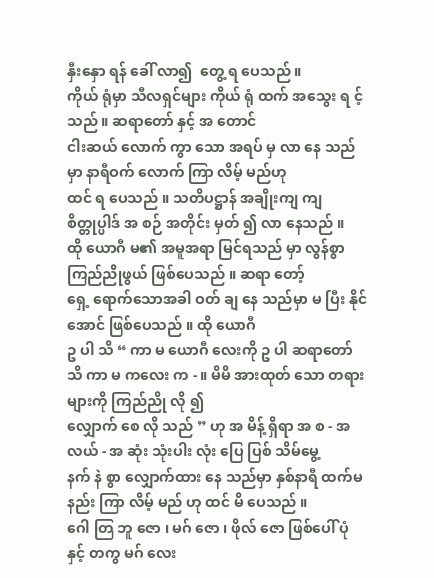နှီးနှော ရန် ခေါ် လာ၍  တွေ့ ရ ပေသည် ။
ကိုယ် ရုံမှာ သီလရှင်များ ကိုယ် ရုံ ထက် အသွေး ရ င့် သည် ။ ဆရာတော် နှင့် အ တောင်
ငါးဆယ် လောက် ကွာ သော အရပ် မှ လာ နေ သည်မှာ နာရီဝက် လောက် ကြာ လိမ့် မည်ဟု
ထင် ရ ပေသည် ။ သတိပဋ္ဌာန် အချိုးကျ ကျ စိတ္တုပ္ပါဒ် အ စဉ် အတိုင်း မှတ် ၍ လာ နေသည် ။
ထို ယောဂီ မ၏ အမူအရာ မြင်ရသည် မှာ လွန်စွာ ကြည်ညိုဖွယ် ဖြစ်ပေသည် ။ ဆရာ တော့်
ရှေ့ ရောက်သောအခါ ဝတ် ချ နေ သည်မှာ မ ပြီး နိုင်အောင် ဖြစ်ပေသည် ။ ထို ယောဂီ
ဥ ပါ သိ “ ကာ မ ယောဂီ လေးကို ဥ ပါ ဆရာတော် သိ ကာ မ ကလေး က - ။ မိမိ အားထုတ် သော တရား များကို ကြည်ညို လို ၍
လျှောက် စေ လို သည် ” ဟု အ မိန့် ရှိရာ အ စ - အလယ် - အ ဆုံး သုံးပါး လုံး ပြေ ပြစ် သိမ်မွေ့
နက် နဲ စွာ လျှောက်ထား နေ သည်မှာ နှစ်နာရီ ထက်မနည်း ကြာ လိမ့် မည် ဟု ထင် မိ ပေသည် ။
ဂေါ တြ ဘူ ဇော ၊ မဂ် ဇော ၊ ဖိုလ် ဇော ဖြစ်ပေါ် ပုံ နှင့် တကွ မဂ် လေး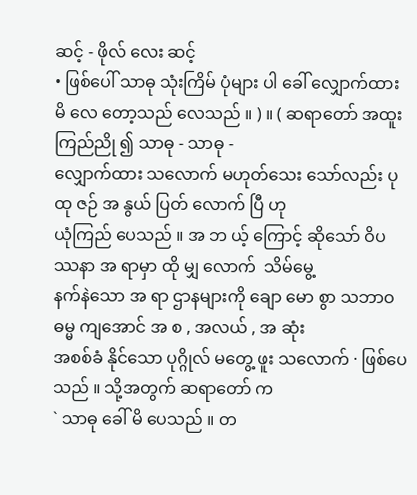ဆင့် - ဖိုလ် လေး ဆင့်
• ဖြစ်ပေါ် သာဓု သုံးကြိမ် ပုံများ ပါ ခေါ် လျှောက်ထား မိ လေ တော့သည် လေသည် ။ ) ။ ( ဆရာတော် အထူး ကြည်ညို ၍ သာဓု - သာဓု -
လျှောက်ထား သလောက် မဟုတ်သေး သော်လည်း ပု ထု ဇဉ် အ နွယ် ပြတ် လောက် ပြီ ဟု
ယုံကြည် ပေသည် ။ အ ဘ ယ့် ကြောင့် ဆိုသော် ဝိပဿနာ အ ရာမှာ ထို မျှ လောက်  သိမ်မွေ့
နက်နဲသော အ ရာ ဌာနများကို ချော မော စွာ သဘာဝဓမ္မ ကျအောင် အ စ , အလယ် , အ ဆုံး
အစစ်ခံ နိုင်သော ပုဂ္ဂိုလ် မတွေ့ ဖူး သလောက် · ဖြစ်ပေသည် ။ သို့အတွက် ဆရာတော် က
` သာဓု ခေါ် မိ ပေသည် ။ တ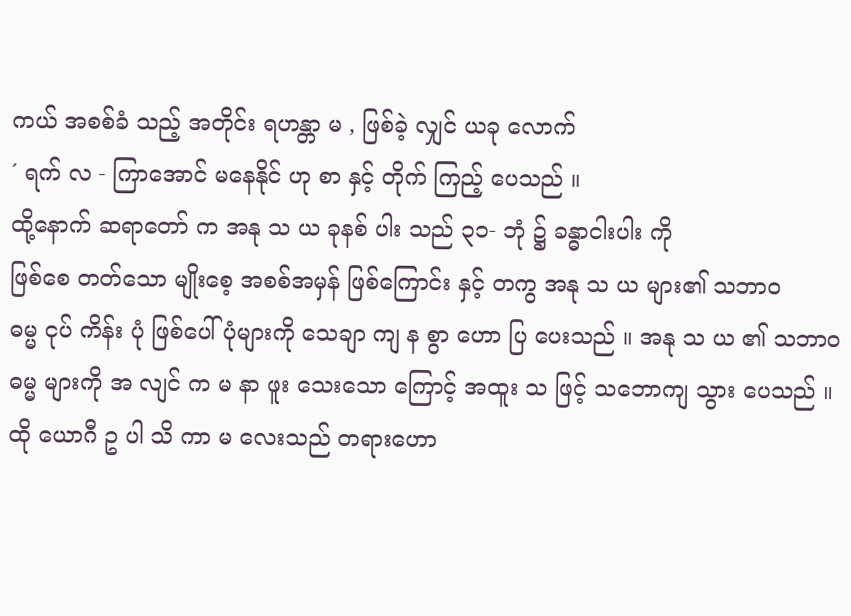ကယ် အစစ်ခံ သည့် အတိုင်း ရဟန္တာ မ , ဖြစ်ခဲ့ လျှင် ယခု လောက်
´ ရက် လ - ကြာအောင် မနေနိုင် ဟု စာ နှင့် တိုက် ကြည့် ပေသည် ။
ထို့နောက် ဆရာတော် က အနု သ ယ ခုနစ် ပါး သည် ၃၁- ဘုံ ၌ ခန္ဓာငါးပါး ကို
ဖြစ်စေ တတ်သော မျိုးစေ့ အစစ်အမှန် ဖြစ်ကြောင်း နှင့် တကွ အနု သ ယ များ၏ သဘာဝ
ဓမ္မ ငုပ် ကိန်း ပုံ ဖြစ်ပေါ် ပုံများကို သေချာ ကျ န စွာ ဟော ပြ ပေးသည် ။ အနု သ ယ ၏ သဘာဝ
ဓမ္မ များကို အ လျင် က မ နာ ဖူး သေးသော ကြောင့် အထူး သ ဖြင့် သဘောကျ သွား ပေသည် ။
ထို ယောဂီ ဥ ပါ သိ ကာ မ လေးသည် တရားဟော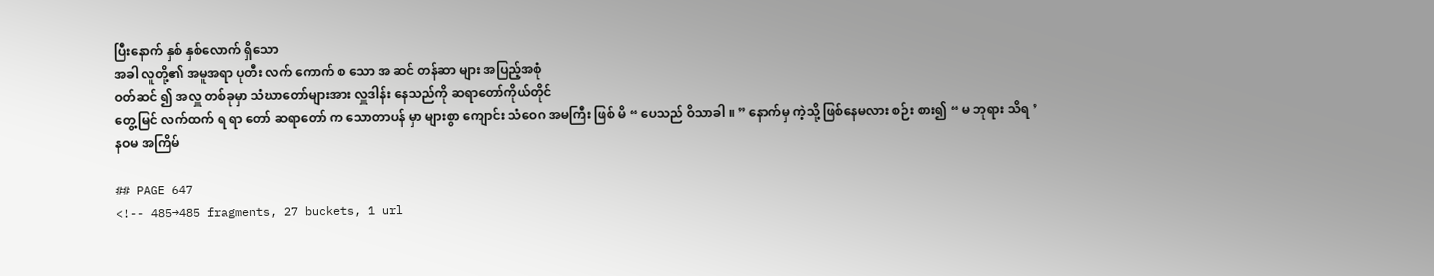ပြီးနောက် နှစ် နှစ်လောက် ရှိသော
အခါ လူတို့၏ အမူအရာ ပုတီး လက် ကောက် စ သော အ ဆင် တန်ဆာ များ အပြည့်အစုံ
ဝတ်ဆင် ၍ အလှူ တစ်ခုမှာ သံဃာတော်များအား လှူဒါန်း နေသည်ကို ဆရာတော်ကိုယ်တိုင်
တွေ့မြင် လက်ထက် ရ ရာ တော် ဆရာတော် က သောတာပန် မှာ များစွာ ကျောင်း သံဝေဂ အမကြီး ဖြစ် မိ “ ပေသည် ဝိသာခါ ။ ” နောက်မှ ကဲ့သို့ ဖြစ်နေမလား စဉ်း စား၍ “ မ ဘုရား သိရ ’
နဝမ အကြိမ်

## PAGE 647
<!-- 485→485 fragments, 27 buckets, 1 url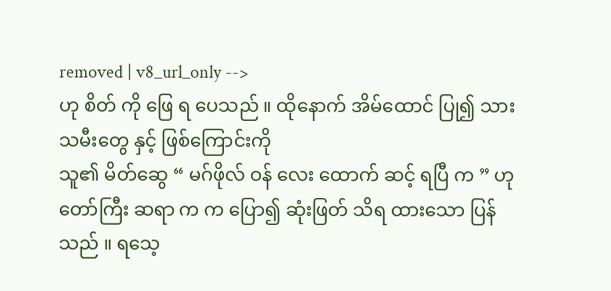removed | v8_url_only -->
ဟု စိတ် ကို ဖြေ ရ ပေသည် ။ ထိုနောက် အိမ်ထောင် ပြု၍ သားသမီးတွေ နှင့် ဖြစ်ကြောင်းကို
သူ၏ မိတ်ဆွေ “ မဂ်ဖိုလ် ဝန် လေး ထောက် ဆင့် ရပြီ က ” ဟု တော်ကြီး ဆရာ က က ပြော၍ ဆုံးဖြတ် သိရ ထားသော ပြန်သည် ။ ရသေ့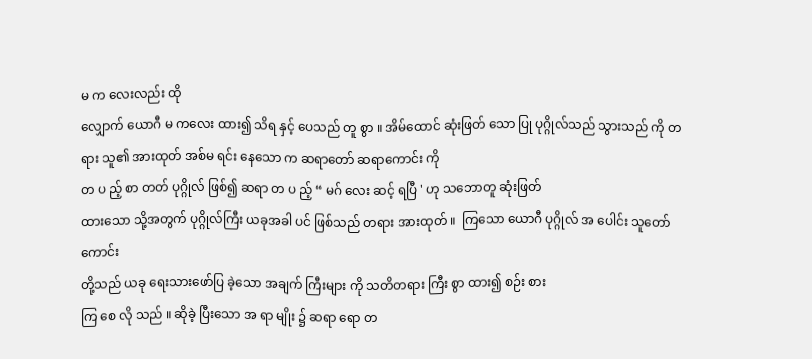မ က လေးလည်း ထို
လျှောက် ယောဂီ မ ကလေး ထား၍ သိရ နှင့် ပေသည် တူ စွာ ။ အိမ်ထောင် ဆုံးဖြတ် သော ပြု ပုဂ္ဂိုလ်သည် သွားသည် ကို တရား သူ၏ အားထုတ် အစ်မ ရင်း နေသော က ဆရာတော် ဆရာကောင်း ကို
တ ပ ည့် စာ တတ် ပုဂ္ဂိုလ် ဖြစ်၍ ဆရာ တ ပ ည့် “ မဂ် လေး ဆင့် ရပြီ ' ဟု သဘောတူ ဆုံးဖြတ်
ထားသော သို့အတွက် ပုဂ္ဂိုလ်ကြီး ယခုအခါ ပင် ဖြစ်သည် တရား အားထုတ် ။  ကြသော ယောဂီ ပုဂ္ဂိုလ် အ ပေါင်း သူတော်ကောင်း
တို့သည် ယခု ရေးသားဖော်ပြ ခဲ့သော အချက် ကြီးများ ကို သတိတရား ကြီး စွာ ထား၍ စဉ်း စား
ကြ စေ လို သည် ။ ဆိုခဲ့ ပြီးသော အ ရာ မျိုး ၌ ဆရာ ရော တ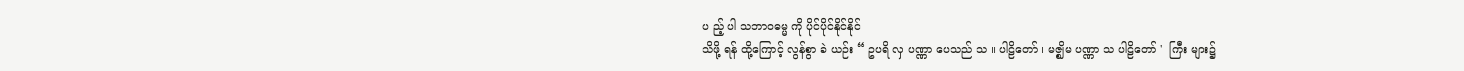ပ ည့် ပါ သဘာဝဓမ္မ ကို ပိုင်ပိုင်နိုင်နိုင်
သိဖို့ ရန် ထို့ကြောင့် လွန်စွာ ခဲ ယဉ်း “ ဥပရိ လှ ပဏ္ဏာ ပေသည် သ ။ ပါဠိတော် ၊ မဇ္ဈိမ ပဏ္ဏာ သ ပါဠိတော် '  ကြီး များ၌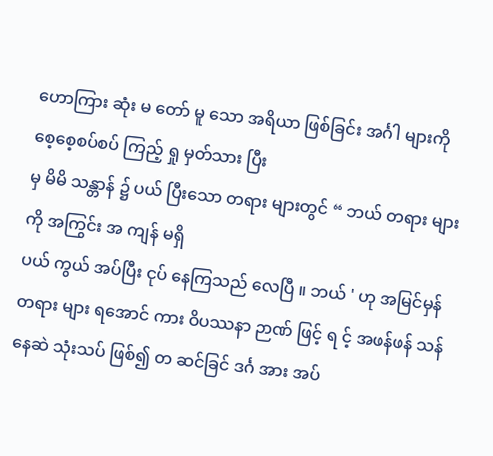ဟောကြား ဆုံး မ တော် မူ သော အရိယာ ဖြစ်ခြင်း အင်္ဂါ များကို စေ့စေ့စပ်စပ် ကြည့် ရှု မှတ်သား ပြီး
မှ မိမိ သန္တာန် ၌ ပယ် ပြီးသော တရား များတွင် “ ဘယ် တရား များကို အကြွင်း အ ကျန် မရှိ
ပယ် ကွယ် အပ်ပြီး ငုပ် နေကြသည် လေပြီ ။ ဘယ် ' ဟု အမြင်မှန် တရား များ ရအောင် ကား ဝိပဿနာ ဉာဏ် ဖြင့် ရ င့် အဖန်ဖန် သန် နေဆဲ သုံးသပ် ဖြစ်၍ တ ဆင်ခြင် ဒင်္ဂ အား အပ်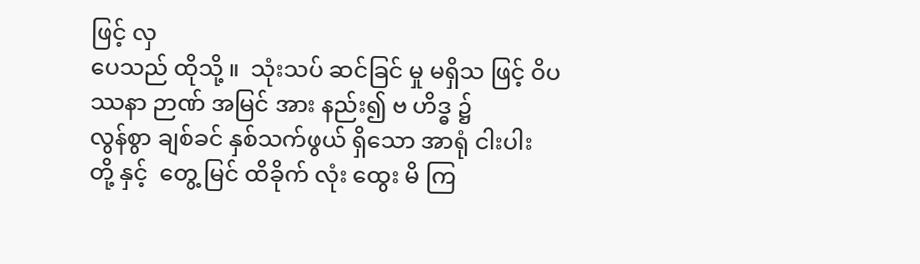ဖြင့် လှ
ပေသည် ထိုသို့ ။  သုံးသပ် ဆင်ခြင် မှု မရှိသ ဖြင့် ဝိပဿနာ ဉာဏ် အမြင် အား နည်း၍ ဗ ဟိဒ္ဓ ၌
လွန်စွာ ချစ်ခင် နှစ်သက်ဖွယ် ရှိသော အာရုံ ငါးပါး တို့ နှင့်  တွေ့ မြင် ထိခိုက် လုံး ထွေး မိ ကြ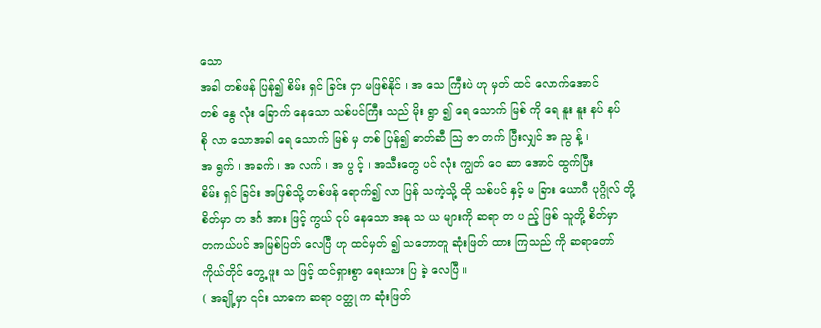သော
အခါ တစ်ဖန် ပြန်၍ စိမ်း ရှင် ခြင်း ငှာ မဖြစ်နိုင် ၊ အ သေ ကြီးပဲ ဟု မှတ် ထင် လောက်အောင်
တစ် နွေ လုံး ခြောက် နေသော သစ်ပင်ကြီး သည် မိုး ရွာ ၍ ရေ သောက် မြစ် ကို ရေ နူး နူး နပ် နပ်
စို လာ သောအခါ ရေ သောက် မြစ် မှ တစ် ပြန်၍ ဓာတ်ဆီ သြ ဇာ တက် ပြီးလျှင် အ ညွ န့် ၊
အ ရွက် ၊ အခက် ၊ အ လက် ၊ အ ပွ င့် ၊ အသီးတွေ ပင် လုံး ကျွတ် ဝေ ဆာ အောင် ထွက်ပြီး
စိမ်း ရှင် ခြင်း အဖြစ်သို့ တစ်ဖန် ရောက်၍ လာ ပြန် သကဲ့သို့ ထို သစ်ပင် နှင့် မ ခြား ယောဂီ ပုဂ္ဂိုလ် တို့
စိတ်မှာ တ ဒင်္ဂ အား ဖြင့် ကွယ် ငုပ် နေသော အနု သ ယ များကို ဆရာ တ ပ ည့် ဖြစ် သူတို့ စိတ်မှာ
တကယ်ပင် အမြစ်ပြတ် လေပြီ ဟု ထင်မှတ် ၍ သဘောတူ ဆုံးဖြတ် ထား ကြသည် ကို ဆရာတော်
ကိုယ်တိုင် တွေ့ ဖူး သ ဖြင့် ထင်ရှားစွာ ရေးသား ပြ ခဲ့ လေပြီ ။
( အချို့မှာ ၎င်း သာဓက ဆရာ ဝတ္ထု က ဆုံးဖြတ်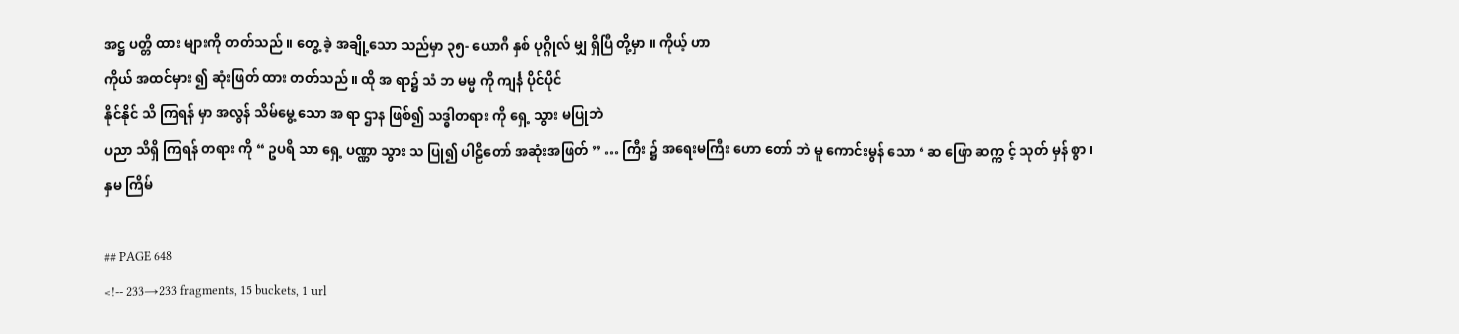အဋ္ဌ ပတ္တိ ထား များကို တတ်သည် ။ တွေ့ ခဲ့ အချို့သော သည်မှာ ၃၅- ယောဂီ နှစ် ပုဂ္ဂိုလ် မျှ ရှိပြီ တို့မှာ ။ ကိုယ့် ဟာ
ကိုယ် အထင်မှား ၍ ဆုံးဖြတ် ထား တတ်သည် ။ ထို အ ရာ၌ သံ ဘ မမ္မ ကို ကျင်္န ပိုင်ပိုင်
နိုင်နိုင် သိ ကြရန် မှာ အလွန် သိမ်မွေ့ သော အ ရာ ဌာန ဖြစ်၍ သဒ္ဓါတရား ကို ရှေ့ သွား မပြုဘဲ
ပညာ သိရှိ ကြရန် တရား ကို “ ဥပရိ သာ ရှေ့ ပဏ္ဏာ သွား သ ပြု၍ ပါဠိတော် အဆုံးအဖြတ် ” … ကြီး ၌ အရေးမကြီး ဟော တော် ဘဲ မူ ကောင်းမွန် သော ‘ ဆ ဖြော ဆက္က င့် သုတ် မှန် စွာ ၊
နှမ ကြိမ်

## PAGE 648
<!-- 233→233 fragments, 15 buckets, 1 url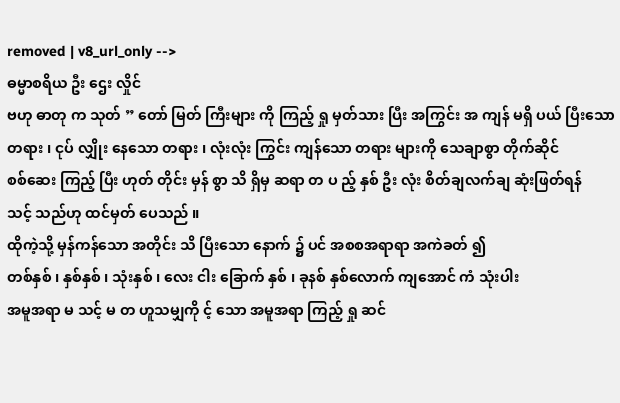removed | v8_url_only -->
ဓမ္မာစရိယ ဦး ဌေး လှိုင်
ဗဟု ဓာတု က သုတ် ” တော် မြတ် ကြီးများ ကို ကြည့် ရှု မှတ်သား ပြီး အကြွင်း အ ကျန် မရှိ ပယ် ပြီးသော
တရား ၊ ငုပ် လျှိုး နေသော တရား ၊ လုံးလုံး ကြွင်း ကျန်သော တရား များကို သေချာစွာ တိုက်ဆိုင်
စစ်ဆေး ကြည့် ပြီး ဟုတ် တိုင်း မှန် စွာ သိ ရှိမှ ဆရာ တ ပ ည့် နှစ် ဦး လုံး စိတ်ချလက်ချ ဆုံးဖြတ်ရန်
သင့် သည်ဟု ထင်မှတ် ပေသည် ။
ထိုကဲ့သို့ မှန်ကန်သော အတိုင်း သိ ပြီးသော နောက် ၌ ပင် အစစအရာရာ အကဲခတ် ၍
တစ်နှစ် ၊ နှစ်နှစ် ၊ သုံးနှစ် ၊ လေး ငါး ခြောက် နှစ် ၊ ခုနစ် နှစ်လောက် ကျအောင် ကံ သုံးပါး
အမူအရာ မ သင့် မ တ ဟူသမျှကို င့် သော အမူအရာ ကြည့် ရှု ဆင်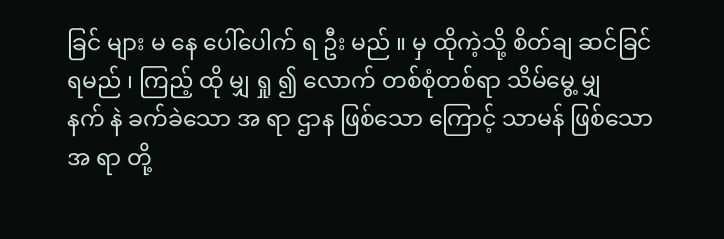ခြင် များ မ နေ ပေါ်ပေါက် ရ ဦး မည် ။ မှ ထိုကဲ့သို့ စိတ်ချ ဆင်ခြင် ရမည် ၊ ကြည့် ထို မျှ ရှု ၍ လောက် တစ်စုံတစ်ရာ သိမ်မွေ့ မျှ
နက် နဲ ခက်ခဲသော အ ရာ ဌာန ဖြစ်သော ကြောင့် သာမန် ဖြစ်သော အ ရာ တို့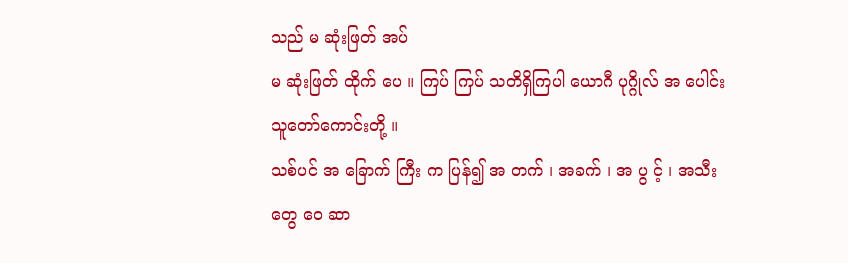သည် မ ဆုံးဖြတ် အပ်
မ ဆုံးဖြတ် ထိုက် ပေ ။ ကြပ် ကြပ် သတိရှိကြပါ ယောဂီ ပုဂ္ဂိုလ် အ ပေါင်း သူတော်ကောင်းတို့ ။
သစ်ပင် အ ခြောက် ကြီး က ပြန်၍ အ တက် ၊ အခက် ၊ အ ပွ င့် ၊ အသီးတွေ ဝေ ဆာ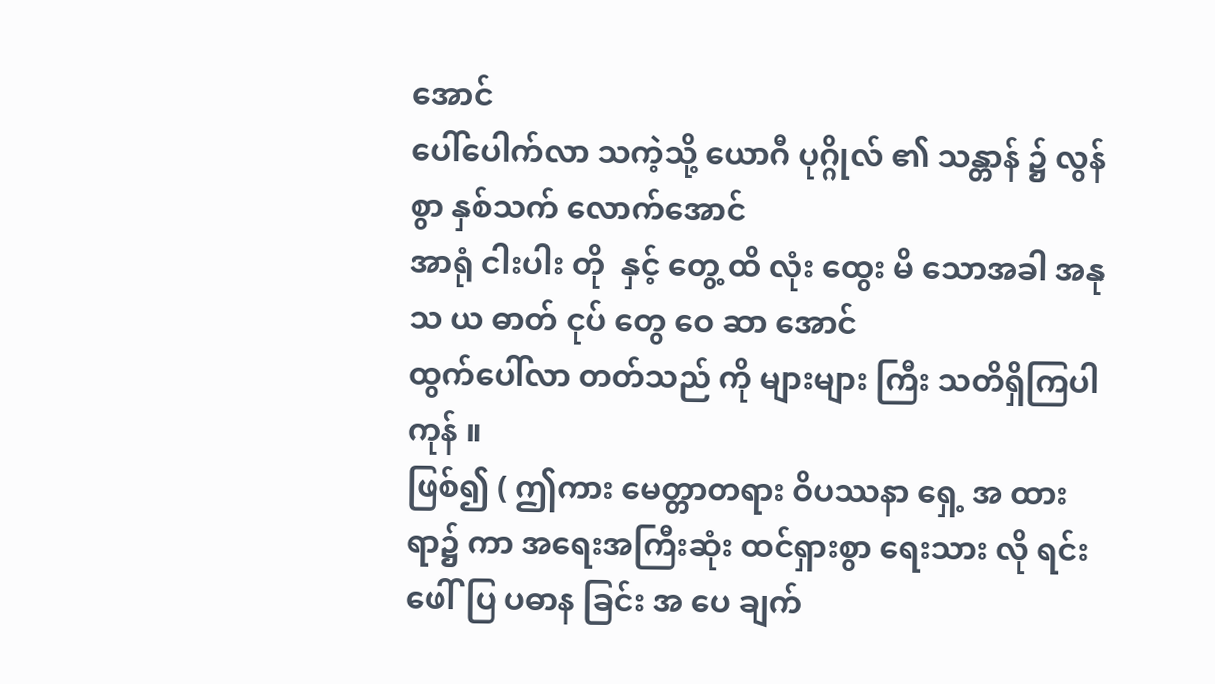အောင်
ပေါ်ပေါက်လာ သကဲ့သို့ ယောဂီ ပုဂ္ဂိုလ် ၏ သန္တာန် ၌ လွန်စွာ နှစ်သက် လောက်အောင်
အာရုံ ငါးပါး တို  နှင့် တွေ့ ထိ လုံး ထွေး မိ သောအခါ အနု သ ယ ဓာတ် ငုပ် တွေ ဝေ ဆာ အောင်
ထွက်ပေါ်လာ တတ်သည် ကို များများ ကြီး သတိရှိကြပါ ကုန် ။
ဖြစ်၍ ( ဤကား မေတ္တာတရား ဝိပဿနာ ရှေ့ အ ထား ရာ၌ ကာ အရေးအကြီးဆုံး ထင်ရှားစွာ ရေးသား လို ရင်း ဖေါ်ပြ ပဓာန ခြင်း အ ပေ ချက်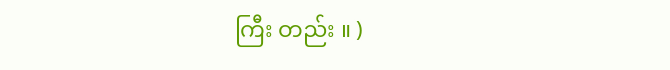ကြီး တည်း ။ )